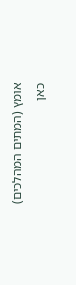אומץ (המתים המהלכים)
כאן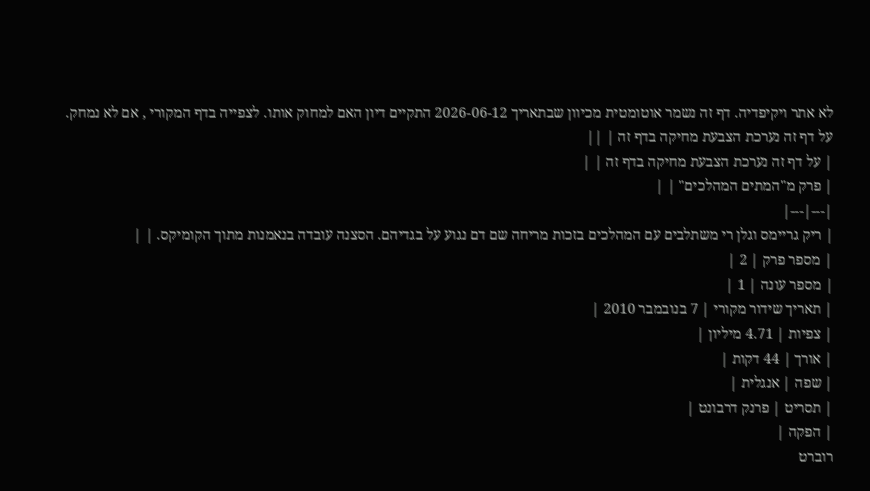לא אתר ויקיפדיה. דף זה נשמר אוטומטית מכיוון שבתאריך 2026-06-12 התקיים דיון האם למחוק אותו. לצפייה בדף המקורי , אם לא נמחק.
על דף זה נערכת הצבעת מחיקה בדף זה | ||
| על דף זה נערכת הצבעת מחיקה בדף זה | |
| פרק מ"המתים המהלכים" | |
|---|---|
| ריק גריימס וגלן רי משתלבים עם המהלכים בזכות מריחה שם דם נגוע על בגדיהם. הסצנה עובדה בנאמנות מתוך הקומיקס. | |
| מספר פרק | 2 |
| מספר עונה | 1 |
| תאריך שידור מקורי | 7 בנובמבר 2010 |
| צפיות | 4.71 מיליון |
| אורך | 44 דקות |
| שפה | אנגלית |
| תסריט | פרנק דרבונט |
| הפקה |
רוברט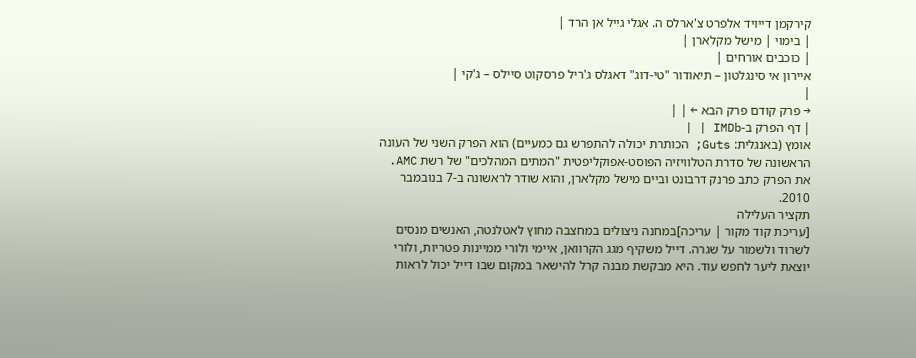קירקמן דייויד אלפרט צ'ארלס ה. אגלי גייל אן הרד |
| בימוי | מישל מקלארן |
| כוכבים אורחים |
איירון אי סינגלטון – תיאודור "טי-דוג" דאגלס ג'ריל פרסקוט סיילס – ג'קי |
|
→ פרק קודם פרק הבא ← | |
| דף הפרק ב-IMDb | |
אומץ (באנגלית: Guts; הכותרת יכולה להתפרש גם כמעיים) הוא הפרק השני של העונה הראשונה של סדרת הטלוויזיה הפוסט-אפוקליפטית "המתים המהלכים" של רשת AMC. את הפרק כתב פרנק דרבונט וביים מישל מקלארן, והוא שודר לראשונה ב-7 בנובמבר 2010.
תקציר העלילה
[עריכת קוד מקור | עריכה]במחנה ניצולים במחצבה מחוץ לאטלנטה, האנשים מנסים לשרוד ולשמור על שגרה. דייל משקיף מגג הקרוואן, איימי ולורי ממיינות פטריות, ולורי יוצאת ליער לחפש עוד. היא מבקשת מבנה קרל להישאר במקום שבו דייל יכול לראות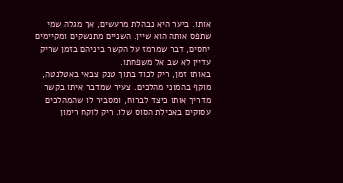אותו. ביער היא נבהלת מרעשים, אך מגלה שמי שתפס אותה הוא שיין. השניים מתנשקים ומקיימים יחסים, דבר שמרמז על הקשר ביניהם בזמן שריק עדיין לא שב אל משפחתו.
באותו זמן, ריק לכוד בתוך טנק צבאי באטלנטה, מוקף בהמוני מהלכים. צעיר שמדבר איתו בקשר מדריך אותו כיצד לברוח, ומסביר לו שהמהלכים עסוקים באכילת הסוס שלו. ריק לוקח רימון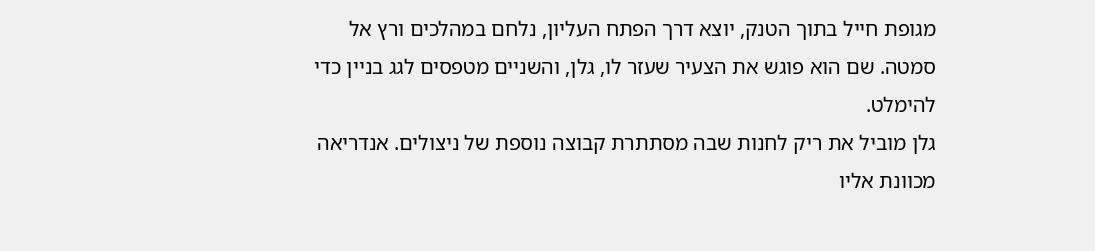מגופת חייל בתוך הטנק, יוצא דרך הפתח העליון, נלחם במהלכים ורץ אל סמטה. שם הוא פוגש את הצעיר שעזר לו, גלן, והשניים מטפסים לגג בניין כדי להימלט.
גלן מוביל את ריק לחנות שבה מסתתרת קבוצה נוספת של ניצולים. אנדריאה מכוונת אליו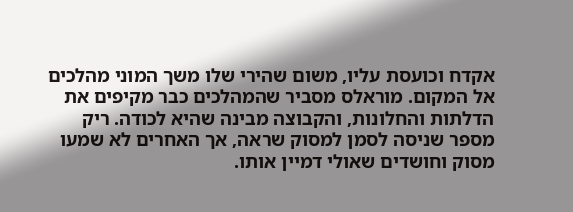אקדח וכועסת עליו, משום שהירי שלו משך המוני מהלכים אל המקום. מוראלס מסביר שהמהלכים כבר מקיפים את הדלתות והחלונות, והקבוצה מבינה שהיא לכודה. ריק מספר שניסה לסמן למסוק שראה, אך האחרים לא שמעו מסוק וחושדים שאולי דמיין אותו.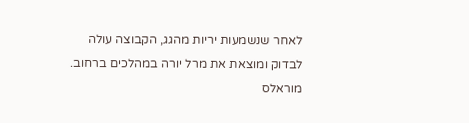לאחר שנשמעות יריות מהגג, הקבוצה עולה לבדוק ומוצאת את מרל יורה במהלכים ברחוב. מוראלס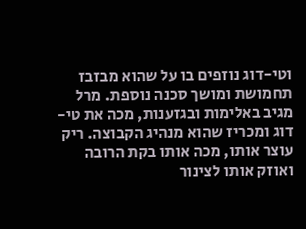וטי-דוג נוזפים בו על שהוא מבזבז תחמושת ומושך סכנה נוספת. מרל מגיב באלימות ובגזענות, מכה את טי-דוג ומכריז שהוא מנהיג הקבוצה. ריק עוצר אותו, מכה אותו בקת הרובה ואוזק אותו לצינור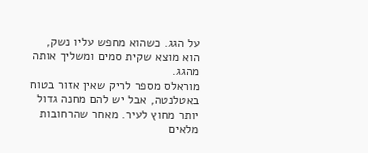על הגג. כשהוא מחפש עליו נשק, הוא מוצא שקית סמים ומשליך אותה מהגג.
מוראלס מספר לריק שאין אזור בטוח באטלנטה, אבל יש להם מחנה גדול יותר מחוץ לעיר. מאחר שהרחובות מלאים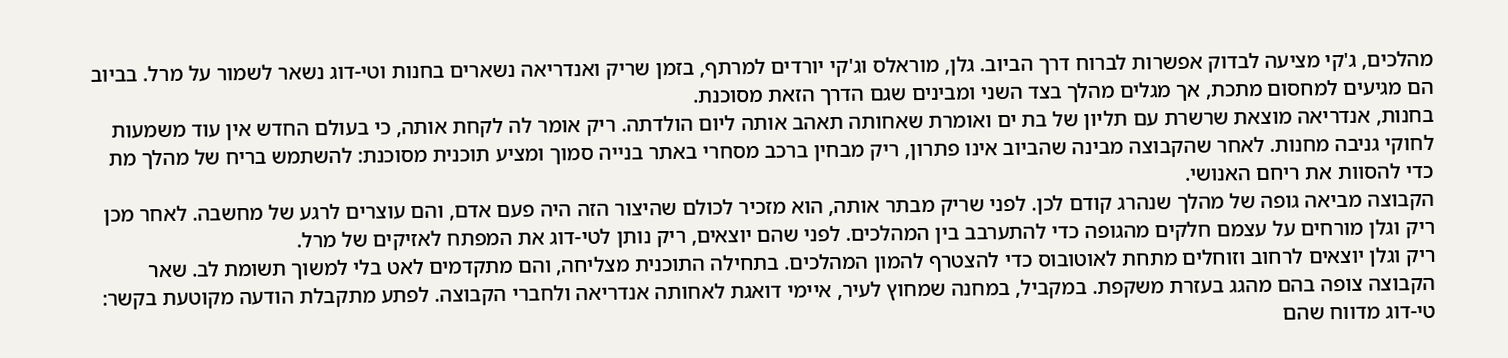מהלכים, ג'קי מציעה לבדוק אפשרות לברוח דרך הביוב. גלן, מוראלס וג'קי יורדים למרתף, בזמן שריק ואנדריאה נשארים בחנות וטי-דוג נשאר לשמור על מרל. בביוב הם מגיעים למחסום מתכת, אך מגלים מהלך בצד השני ומבינים שגם הדרך הזאת מסוכנת.
בחנות, אנדריאה מוצאת שרשרת עם תליון של בת ים ואומרת שאחותה תאהב אותה ליום הולדתה. ריק אומר לה לקחת אותה, כי בעולם החדש אין עוד משמעות לחוקי גניבה מחנות. לאחר שהקבוצה מבינה שהביוב אינו פתרון, ריק מבחין ברכב מסחרי באתר בנייה סמוך ומציע תוכנית מסוכנת: להשתמש בריח של מהלך מת כדי להסוות את ריחם האנושי.
הקבוצה מביאה גופה של מהלך שנהרג קודם לכן. לפני שריק מבתר אותה, הוא מזכיר לכולם שהיצור הזה היה פעם אדם, והם עוצרים לרגע של מחשבה. לאחר מכן ריק וגלן מורחים על עצמם חלקים מהגופה כדי להתערבב בין המהלכים. לפני שהם יוצאים, ריק נותן לטי-דוג את המפתח לאזיקים של מרל.
ריק וגלן יוצאים לרחוב וזוחלים מתחת לאוטובוס כדי להצטרף להמון המהלכים. בתחילה התוכנית מצליחה, והם מתקדמים לאט בלי למשוך תשומת לב. שאר הקבוצה צופה בהם מהגג בעזרת משקפת. במקביל, במחנה שמחוץ לעיר, איימי דואגת לאחותה אנדריאה ולחברי הקבוצה. לפתע מתקבלת הודעה מקוטעת בקשר: טי-דוג מדווח שהם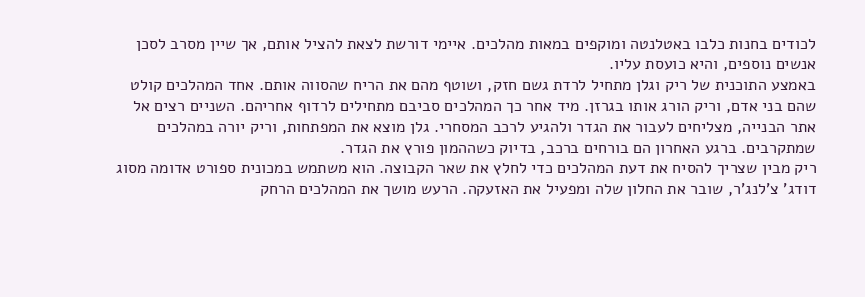לכודים בחנות כלבו באטלנטה ומוקפים במאות מהלכים. איימי דורשת לצאת להציל אותם, אך שיין מסרב לסכן אנשים נוספים, והיא כועסת עליו.
באמצע התוכנית של ריק וגלן מתחיל לרדת גשם חזק, ושוטף מהם את הריח שהסווה אותם. אחד המהלכים קולט שהם בני אדם, וריק הורג אותו בגרזן. מיד אחר כך המהלכים סביבם מתחילים לרדוף אחריהם. השניים רצים אל אתר הבנייה, מצליחים לעבור את הגדר ולהגיע לרכב המסחרי. גלן מוצא את המפתחות, וריק יורה במהלכים שמתקרבים. ברגע האחרון הם בורחים ברכב, בדיוק כשההמון פורץ את הגדר.
ריק מבין שצריך להסיח את דעת המהלכים כדי לחלץ את שאר הקבוצה. הוא משתמש במכונית ספורט אדומה מסוג דודג' צ'לנג'ר, שובר את החלון שלה ומפעיל את האזעקה. הרעש מושך את המהלכים הרחק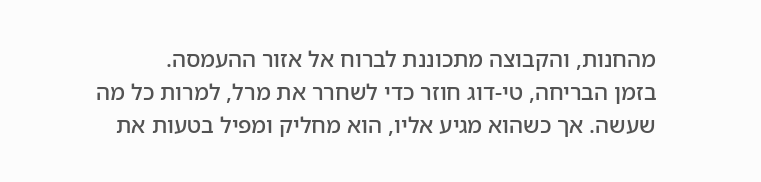מהחנות, והקבוצה מתכוננת לברוח אל אזור ההעמסה.
בזמן הבריחה, טי-דוג חוזר כדי לשחרר את מרל, למרות כל מה שעשה. אך כשהוא מגיע אליו, הוא מחליק ומפיל בטעות את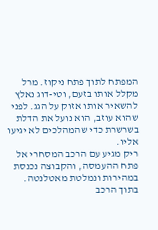המפתח לתוך פתח ניקוז. מרל מקלל אותו בזעם, וטי-דוג נאלץ להשאיר אותו אזוק על הגג. לפני שהוא עוזב, הוא נועל את הדלת בשרשרת כדי שהמהלכים לא יגיעו אליו.
ריק מגיע עם הרכב המסחרי אל פתח ההעמסה, והקבוצה נכנסת במהירות ונמלטת מאטלנטה. בתוך הרכב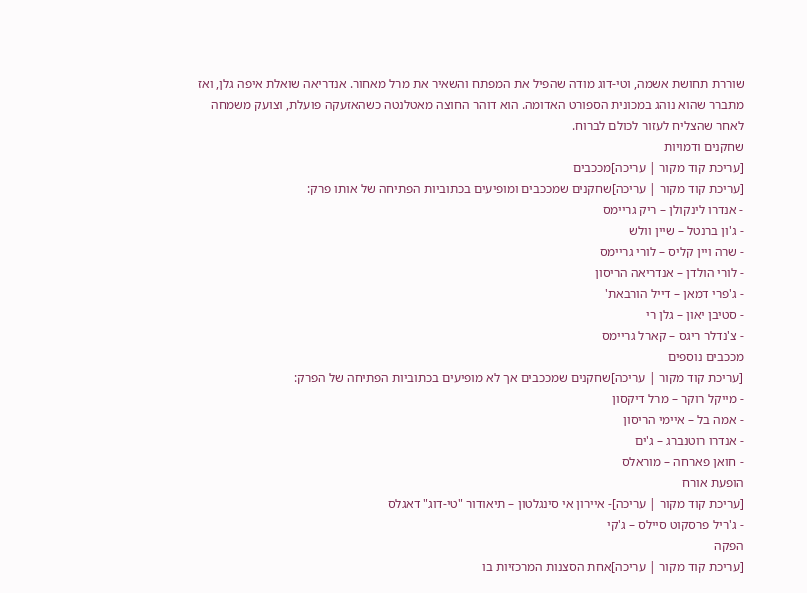שוררת תחושת אשמה, וטי-דוג מודה שהפיל את המפתח והשאיר את מרל מאחור. אנדריאה שואלת איפה גלן, ואז מתברר שהוא נוהג במכונית הספורט האדומה. הוא דוהר החוצה מאטלנטה כשהאזעקה פועלת, וצועק משמחה לאחר שהצליח לעזור לכולם לברוח.
שחקנים ודמויות
[עריכת קוד מקור | עריכה]מככבים
[עריכת קוד מקור | עריכה]שחקנים שמככבים ומופיעים בכתוביות הפתיחה של אותו פרק:
- אנדרו לינקולן – ריק גריימס
- ג'ון ברנטל – שיין וולש
- שרה ויין קליס – לורי גריימס
- לורי הולדן – אנדריאה הריסון
- ג'פרי דמאן – דייל הורבאת'
- סטיבן יאון – גלן רי
- צ'נדלר ריגס – קארל גריימס
מככבים נוספים
[עריכת קוד מקור | עריכה]שחקנים שמככבים אך לא מופיעים בכתוביות הפתיחה של הפרק:
- מייקל רוקר – מרל דיקסון
- אמה בל – איימי הריסון
- אנדרו רוטנברג – ג'ים
- חואן פארחה – מוראלס
הופעת אורח
[עריכת קוד מקור | עריכה]- איירון אי סינגלטון – תיאודור "טי-דוג" דאגלס
- ג'ריל פרסקוט סיילס – ג'קי
הפקה
[עריכת קוד מקור | עריכה]אחת הסצנות המרכזיות בו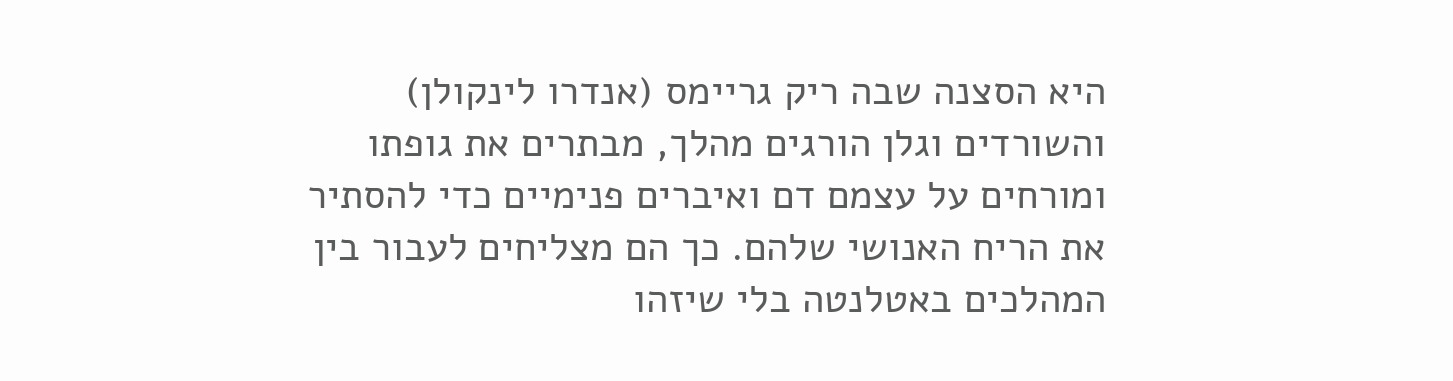היא הסצנה שבה ריק גריימס (אנדרו לינקולן) והשורדים וגלן הורגים מהלך, מבתרים את גופתו ומורחים על עצמם דם ואיברים פנימיים כדי להסתיר את הריח האנושי שלהם. כך הם מצליחים לעבור בין המהלכים באטלנטה בלי שיזהו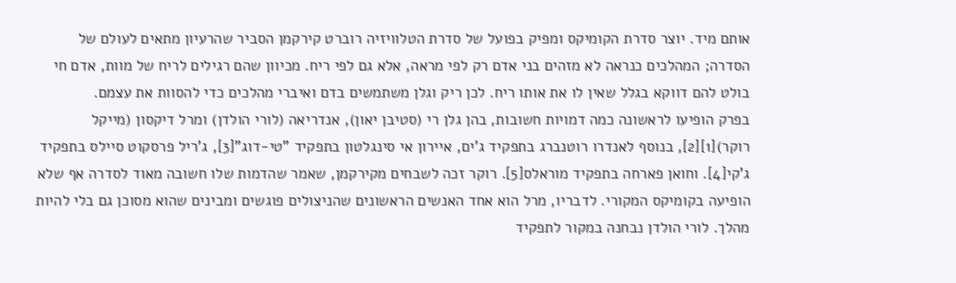אותם מיד. יוצר סדרת הקומיקס ומפיק בפועל של סדרת הטלוויזיה רוברט קירקמן הסביר שהרעיון מתאים לעולם של הסדרה; המהלכים כנראה לא מזהים בני אדם רק לפי מראה, אלא גם לפי ריח. מכיוון שהם רגילים לריח של מוות, אדם חי בולט להם דווקא בגלל שאין לו את אותו ריח. לכן ריק וגלן משתמשים בדם ואיברי מהלכים כדי להסוות את עצמם.
בפרק הופיעו לראשונה כמה דמויות חשובות, בהן גלן רי (סטיבן יאון), אנדריאה (לורי הולדן) ומרל דיקסון (מייקל רוקר)[1][2], בנוסף לאנדרו רוטנברג בתפקיד ג'ים, איירון אי סינגלטון בתפקיד "טי-דוג"[3], ג'ריל פרסקוט סיילס בתפקיד ג'קי[4]. וחואן פארחה בתפקיד מוראלס[5]. רוקר זכה לשבחים מקירקמן, שאמר שהדמות שלו חשובה מאוד לסדרה אף שלא הופיעה בקומיקס המקורי. לדבריו, מרל הוא אחד האנשים הראשונים שהניצולים פוגשים ומבינים שהוא מסוכן גם בלי להיות מהלך. לורי הולדן נבחנה במקור לתפקיד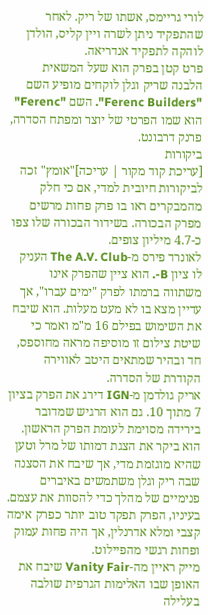לורי גריימס, אשתו של ריק. לאחר שהתפקיד ניתן לשרה ויין קליס, הולדן לוהקה לתפקיד אנדריאה.
פרט קטן בפרק הוא שעל המשאית הלבנה שריק וגלן לוקחים מופיע השם "Ferenc Builders". השם "Ferenc" הוא שמו הפרטי של יוצר ומפתח הסדרה, פרנק דרבונט.
ביקורות
[עריכת קוד מקור | עריכה]"אומץ" זכה לביקורות חיובית למדי, אם כי חלק מהמבקרים ראו בו פרק פחות מרשים מפרק הבכורה. בשידור הבכורה שלו צפו כ-4.7 מיליון צופים.
לאונרד פירס מ-The A.V. Club העניק לו ציון B-. הוא ציין שהפרק אינו משתווה ברמתו לפרק "ימים עברו", אך עדיין מצא בו לא מעט מעלות. הוא שיבח את השימוש בפילם 16 מ"מ ואמר כי שיטת צילום זו מוסיפה מראה מחוספס, חד ובהיר שמתאים היטב לאווירה הקודרת של הסדרה.
אריק גולדמן מ-IGN דירג את הפרק בציון 7 מתוך 10. גם הוא הרגיש שמדובר בירידה מסוימת לעומת הפרק הראשון. הוא ביקר את הצגת דמותו של מרל וטען שהיא מוגזמת מדי, אך שיבח את הסצנה שבה ריק וגלן משתמשים באיברים פנימיים של מהלך כדי להסוות את עצמם. בעיניו, הפרק תפקד טוב יותר כפרק אימה קצבי ומלא אדרנלין, אך היה פחות עמוק ופחות רגשי מהפיילוט.
מייק ראיין מה-Vanity Fair שיבח את האופן שבו האלימות הגרפית שולבה בעלילה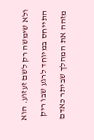ולא שימשה רק לשם זעזוע. הוא התייחס במיוחד לרגע שבו ריק מזהה את המהלך שביתר כאדם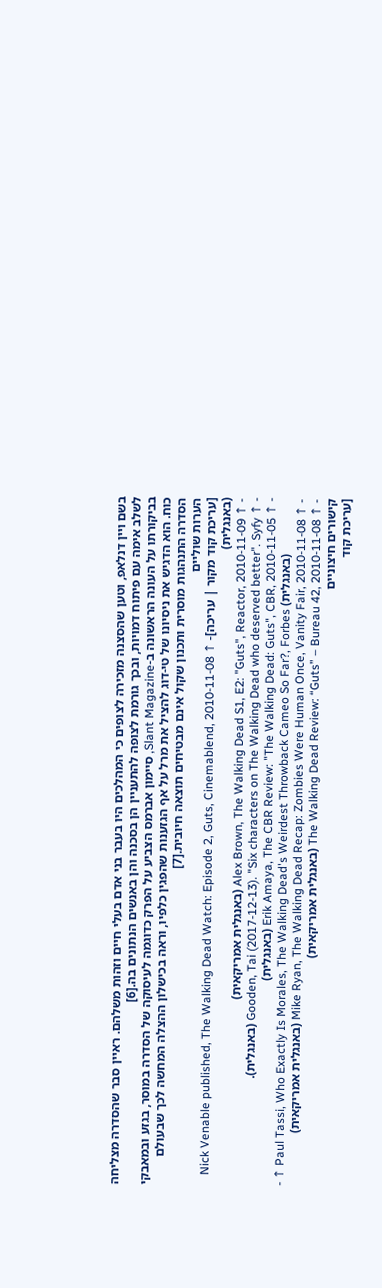בשם ויין דנלאפ, וטען שהסצנה מזכירה לצופים כי המהלכים היו בעבר בני אדם בעלי חיים וזהות משלהם. ראיין סבר שהסדרה מצליחה לשלב אימה עם פיתוח דמויות, ובכך גורמת לצופה להתעניין הן בסכנה והן באנשים הנתונים בה.[6]
בביקורתו על העונה הראשונה ב-Slant Magazine, סיימון אברמס הצביע על הפרק כדוגמה לעיסוקה של הסדרה במוסר, בגזע ובמאבקי כוח. הוא הדגיש את ניסיונו של טי-דוג להציל את מרל על אף הגזענות שהפגין כלפיו, וראה בכישלון ההצלה המחשה לכך שבעולם הסדרה התנהגות מוסרית ותכנון שקול אינם מבטיחים תוצאה חיובית.[7]
הערות שוליים
[עריכת קוד מקור | עריכה]- ↑ Nick Venable published, The Walking Dead Watch: Episode 2, Guts, Cinemablend, 2010-11-08 (באנגלית)
- ↑ Alex Brown, The Walking Dead S1, E2: "Guts", Reactor, 2010-11-09 (באנגלית אמריקאית)
- ↑ Gooden, Tai (2017-12-13). "Six characters on The Walking Dead who deserved better". Syfy (באנגלית).
- ↑ Erik Amaya, The CBR Review: "The Walking Dead: Guts", CBR, 2010-11-05 (באנגלית)
- ↑ Paul Tassi, Who Exactly Is Morales, The Walking Dead's Weirdest Throwback Cameo So Far?, Forbes (באנגלית)
- ↑ Mike Ryan, The Walking Dead Recap: Zombies Were Human Once, Vanity Fair, 2010-11-08 (באנגלית אמריקאית)
- ↑ The Walking Dead Review: “Guts” – Bureau 42, 2010-11-08 (באנגלית אמריקאית)
קישורים חיצוניים
[עריכת קוד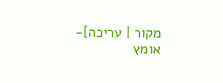מקור | עריכה]- אומץ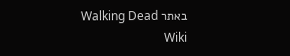באתר Walking Dead Wiki